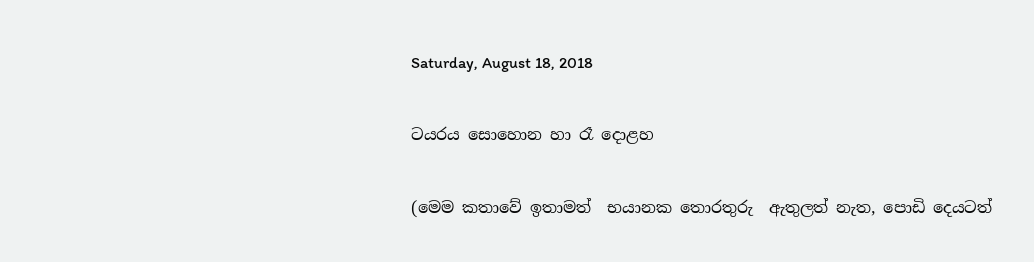Saturday, August 18, 2018

ටයරය සොහොන හා රෑ දොළහ

(මෙම කතාවේ ඉතාමත්  භයානක තොරතුරු  ඇතුලත් නැත, පොඩි දෙයටත්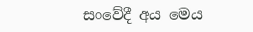සංවේදී අය මෙය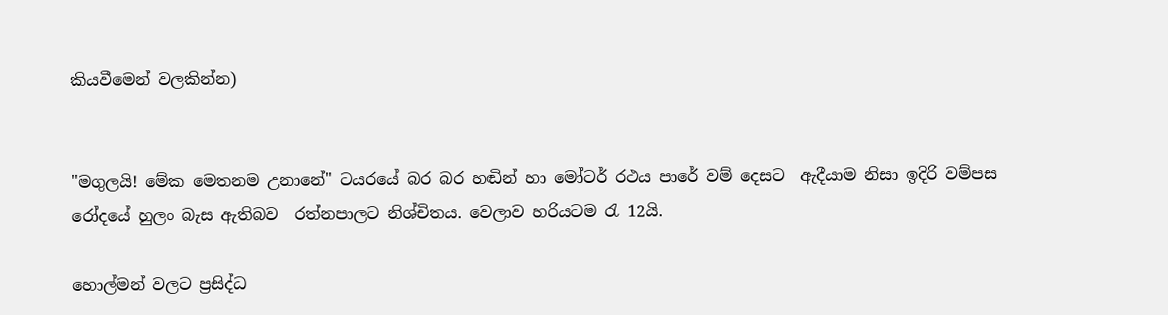කියවීමෙන් වලකින්න)


"මගුලයි! මේක මෙතනම උනානේ" ටයරයේ බර බර හඬින් හා මෝටර් රථය පාරේ වම් දෙසට  ඇදීයාම නිසා ඉදිරි වම්පස රෝදයේ හුලං බැස ඇතිබව  රත්නපාලට නිශ්චිතය. වෙලාව හරියටම රැ 12යි.

හොල්මන් වලට ප්‍රසිද්ධ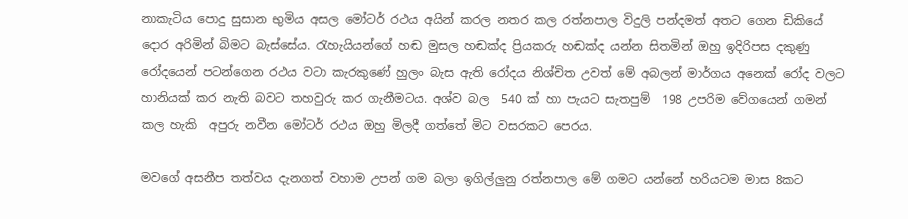නාකැටිය පොදු සුසාන භුමිය අසල මෝටර් රථය අයින් කරල නතර කල රත්නපාල විදුලි පන්දමත් අතට ගෙන ඩිකියේ දොර අරිමින් බිමට බැස්සේය. රැහැයියන්ගේ හඬ මුසල හඬක්ද ප්‍රියකරු හඬක්ද යන්න සිතමින් ඔහු ඉදිරිපස දකුණු රෝදයෙන් පටන්ගෙන රථය වටා කැරකුණේ හුලං බැස ඇති රෝදය නිශ්චිත උවත් මේ අබලන් මාර්ගය අනෙක් රෝද වලට හානියක් කර නැති බවට තහවුරු කර ගැනීමටය. අශ්ව බල  540 ක් හා පැයට සැතපුම්  198 උපරිම වේගයෙන් ගමන් කල හැකි  අපුරු නවීන මෝටර් රථය ඔහු මිලදී ගත්තේ මිට වසරකට පෙරය.

මවගේ අසනීප තත්වය දැනගත් වහාම උපන් ගම බලා ඉගිල්ලුනු රත්නපාල මේ ගමට යන්නේ හරියටම මාස 8කට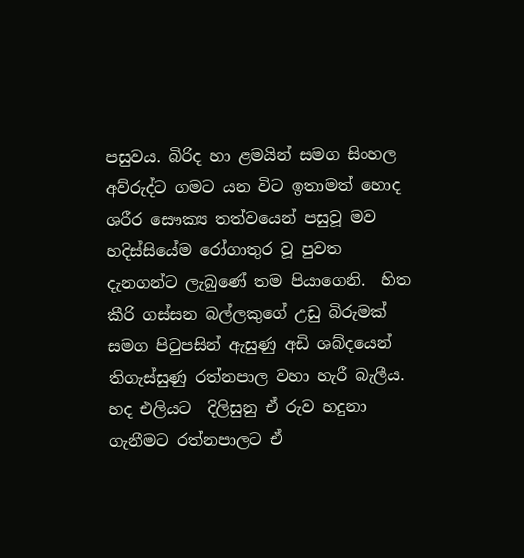පසුවය. බිරිද හා ළමයින් සමග සිංහල අව්රුද්ට ගමට යන විට ඉතාමත් හොද ශරීර සෞක්‍ය තත්වයෙන් පසුවූ මව හදිස්සියේම රෝගාතුර වූ පුවත දැනගන්ට ලැබුණේ තම පියාගෙනි.  හිත කීරි ගස්සන බල්ලකුගේ උඩු බිරුමක් සමග පිටුපසින් ඇසුණු අඩි ශබ්දයෙන් තිගැස්සුණු රත්නපාල වහා හැරී බැලීය. හද එලියට  දිලිසුනු ඒ රුව හදුනා ගැනීමට රත්නපාලට ඒ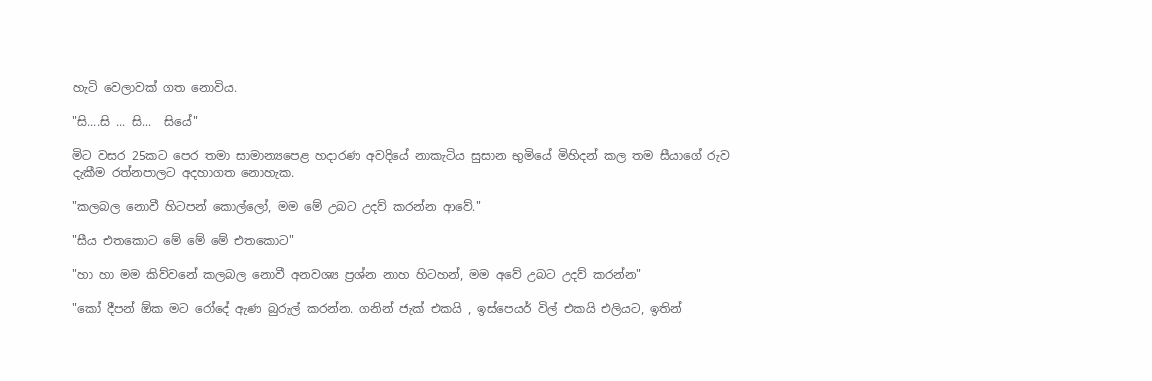හැටි වෙලාවක් ගත නොවිය.

"සි....සි ... සි...  සියේ"

මිට වසර 25කට පෙර තමා සාමාන්‍යපෙළ හදාරණ අවදියේ නාකැටිය සුසාන භුමියේ මිහිදන් කල තම සීයාගේ රුව දැකීම රත්නපාලට අදහාගත නොහැක.

"කලබල නොවී හිටපන් කොල්ලෝ, මම මේ උබට උදව් කරන්න ආවේ."

"සීය එතකොට මේ මේ මේ එතකොට"

"හා හා මම කිව්වනේ කලබල නොවී අනවශ්‍ය ප්‍රශ්න නාහ හිටහන්, මම අවේ උබට උදව් කරන්න"

"කෝ දීපන් ඕක මට රෝදේ ඇණ බුරුල් කරන්න. ගනින් ජැක් එකයි , ඉස්පෙයර් විල් එකයි එලියට, ඉතින්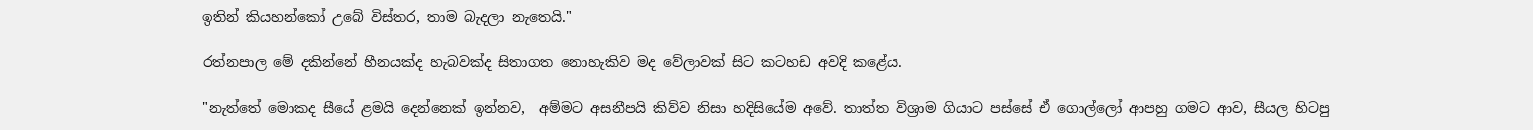ඉතින් කියහන්කෝ උබේ විස්තර, තාම බැදලා නැතෙයි."

රත්නපාල මේ දකින්නේ හීනයක්ද හැබවක්ද සිතාගත නොහැකිව මද වේලාවක් සිට කටහඩ අවදි කළේය.

"නැත්තේ මොකද සීයේ ළමයි දෙන්නෙක් ඉන්නව,  අම්මට අසනීපයි කිව්ව නිසා හදිසියේම අවේ. තාත්ත විශ්‍රාම ගියාට පස්සේ ඒ ගොල්ලෝ ආපහු ගමට ආව, සීයල හිටපු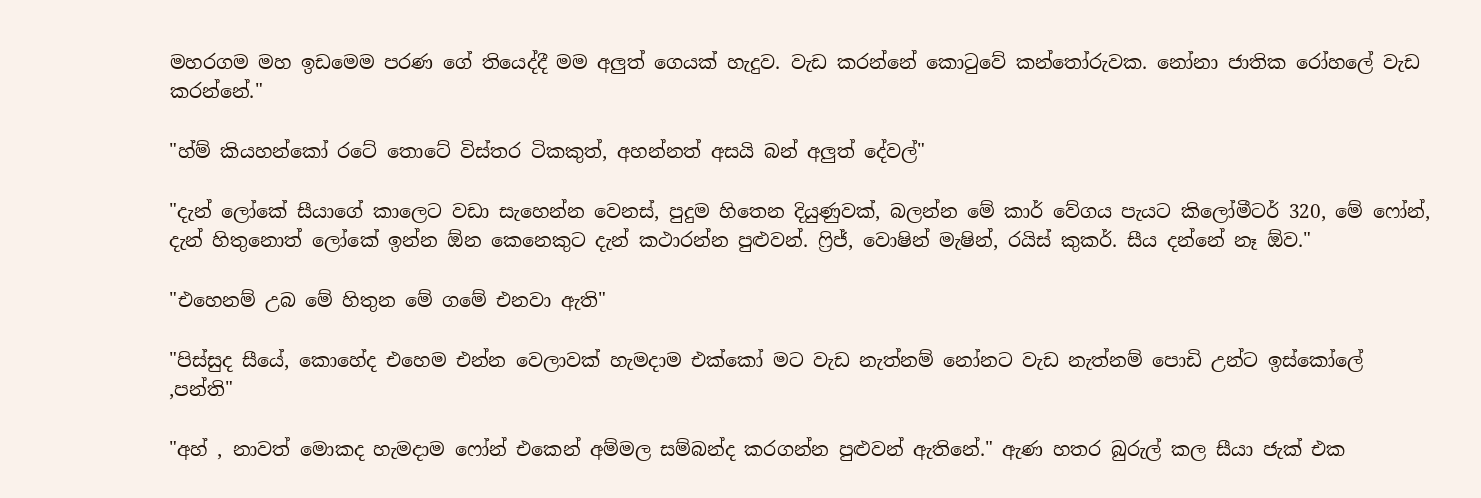මහරගම මහ ඉඩමෙම පරණ ගේ තියෙද්දී මම අලුත් ගෙයක් හැදුව. වැඩ කරන්නේ කොටුවේ කන්තෝරුවක. නෝනා ජාතික රෝහලේ වැඩ කරන්නේ."

"හ්ම් කියහන්කෝ රටේ තොටේ විස්තර ටිකකුත්, අහන්නත් අසයි බන් අලුත් දේවල්"

"දැන් ලෝකේ සීයාගේ කාලෙට වඩා සැහෙන්න වෙනස්, පුදුම හිතෙන දියුණුවක්, බලන්න මේ කාර් වේගය පැයට කිලෝමීටර් 320, මේ ෆෝන්, දැන් හිතුනොත් ලෝකේ ඉන්න ඕන කෙනෙකුට දැන් කථාරන්න පුළුවන්. ෆ්‍රිජ්, වොෂින් මැෂින්, රයිස් කුකර්. සීය දන්නේ නෑ ඕව."

"එහෙනම් උබ මේ හිතුන මේ ගමේ එනවා ඇති"

"පිස්සුද සීයේ, කොහේද එහෙම එන්න වෙලාවක් හැමදාම එක්කෝ මට වැඩ නැත්නම් නෝනට වැඩ නැත්නම් පොඩි උන්ට ඉස්කෝලේ ,පන්ති"

"අහ් , නාවත් මොකද හැමදාම ෆෝන් එකෙන් අම්මල සම්බන්ද කරගන්න පුළුවන් ඇතිනේ." ඇණ හතර බුරුල් කල සීයා ජැක් එක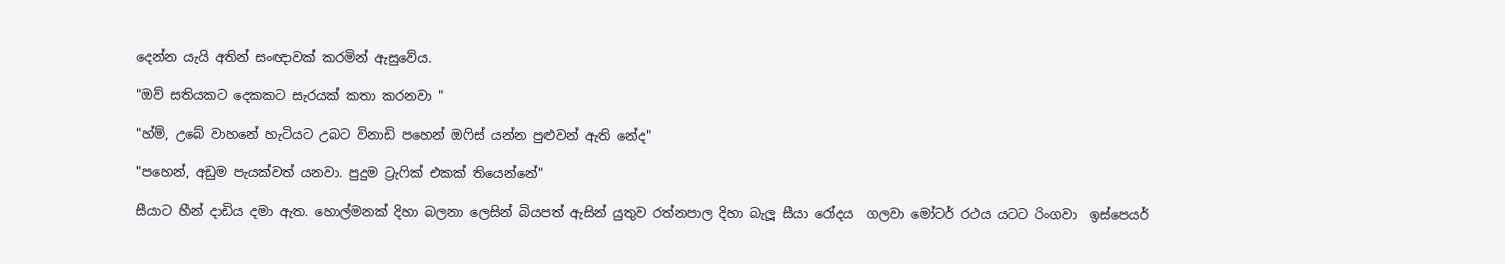දෙන්න යැයි අතින් සංඥාවක් කරමින් ඇසුවේය.

"ඔව් සතියකට දෙකකට සැරයක් කතා කරනවා "

"හ්ම්, උබේ වාහනේ හැටියට උබට විනාඩි පහෙන් ඔෆිස් යන්න පුළුවන් ඇති නේද"

"පහෙන්, අඩුම පැයක්වත් යනවා. පුදුම ට්‍රැෆික් එකක් තියෙන්නේ"

සීයාට හීන් දාඩිය දමා ඇත. හොල්මනක් දිහා බලනා ලෙසින් බියපත් ඇසින් යුතුව රත්නපාල දිහා බැලූ සීයා රෝදය  ගලවා මෝටර් රථය යටට රිංගවා  ඉස්පෙයර්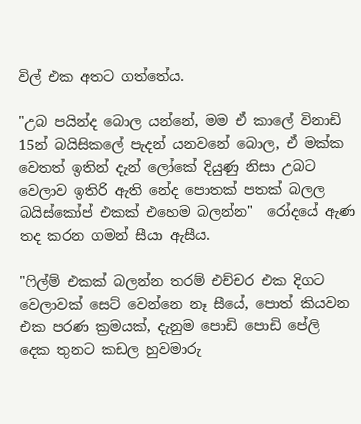විල් එක අතට ගත්තේය.

"උබ පයින්ද බොල යන්නේ, මම ඒ කාලේ විනාඩි 15න් බයිසිකලේ පැදන් යනවනේ බොල, ඒ මක්ක වෙතත් ඉතින් දැන් ලෝකේ දියුණු නිසා උබට වෙලාව ඉතිරි ඇති නේද පොතක් පතක් බලල බයිස්කෝප් එකක් එහෙම බලන්න"  රෝදයේ ඇණ තද කරන ගමන් සීයා ඇසීය.

"ෆිල්ම් එකක් බලන්න තරම් එච්චර එක දිගට වෙලාවක් සෙට් වෙන්නෙ නෑ සීයේ, පොත් කියවන එක පරණ ක්‍රමයක්, දැනුම පොඩි පොඩි පේලි දෙක තුනට කඩල හුවමාරු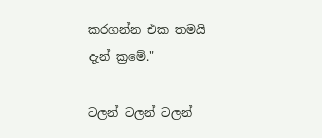කරගන්න එක තමයි දැන් ක්‍රමේ."

ටලන් ටලන් ටලන්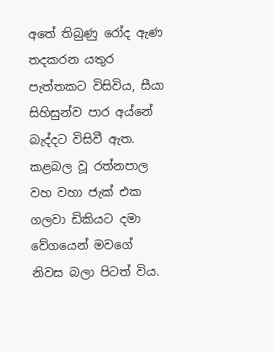අතේ තිබුණු රෝද ඇණ තදකරන යතුර පැත්තකට විසිවිය, සීයා සිහිසුන්ව පාර අය්නේ බැද්දට විසිවී ඇත. කළබල වූ රත්නපාල වහ වහා ජැක් එක ගලවා ඩිකියට දමා වේගයෙන් මවගේ නිවස බලා පිටත් විය.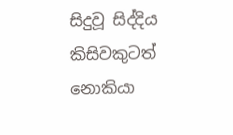සිදුවූ සිද්දිය කිසිවකුටත් නොකියා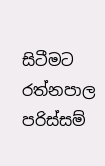සිටීමට රත්නපාල පරිස්සම්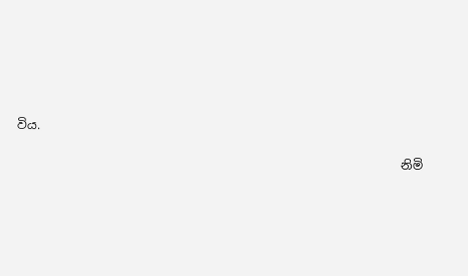විය.

                                                                නිමි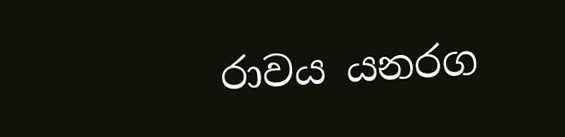රාවය යනරග